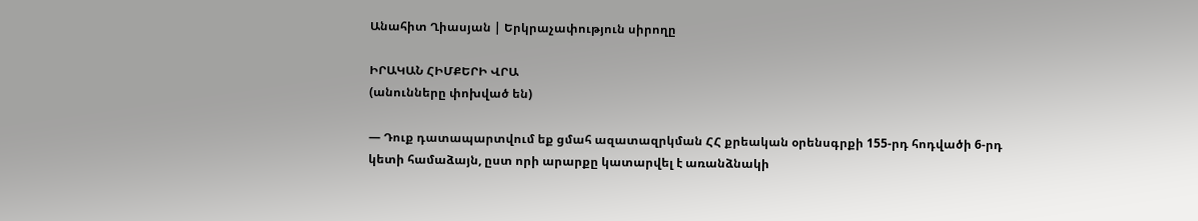Անահիտ Ղիասյան | Երկրաչափություն սիրողը

ԻՐԱԿԱՆ ՀԻՄՔԵՐԻ ՎՐԱ
(անունները փոխված են)

— Դուք դատապարտվում եք ցմահ ազատազրկման ՀՀ քրեական օրենսգրքի 155-րդ հոդվածի 6-րդ կետի համաձայն, ըստ որի արարքը կատարվել է առանձնակի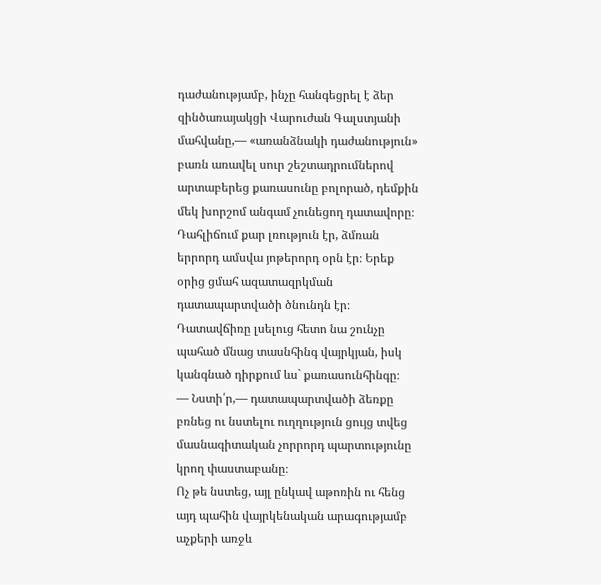դաժանությամբ, ինչը հանգեցրել է ձեր զինծառայակցի Վարուժան Գալստյանի մահվանը,— «առանձնակի դաժանություն» բառն առավել սուր շեշտադրումներով արտաբերեց քառասունը բոլորած, դեմքին մեկ խորշոմ անգամ չունեցող դատավորը։
Դահլիճում քար լռություն էր, ձմռան երրորդ ամսվա յոթերորդ օրն էր։ Երեք օրից ցմահ ազատազրկման դատապարտվածի ծնունդն էր։ Դատավճիռը լսելուց հետո նա շունչը պահած մնաց տասնհինգ վայրկյան, իսկ կանգնած դիրքում ևս` քառասունհինգը։
— Նստի՛ր,— դատապարտվածի ձեռքը բռնեց ու նստելու ուղղություն ցույց տվեց մասնագիտական չորրորդ պարտությունը կրող փաստաբանը։
Ոչ թե նստեց, այլ ընկավ աթոռին ու հենց այդ պահին վայրկենական արագությամբ աչքերի առջև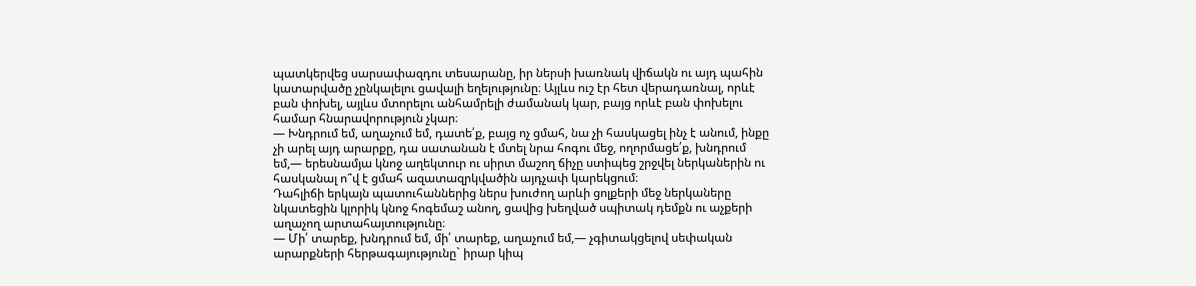պատկերվեց սարսափազդու տեսարանը, իր ներսի խառնակ վիճակն ու այդ պահին կատարվածը չընկալելու ցավալի եղելությունը։ Այլևս ուշ էր հետ վերադառնալ, որևէ բան փոխել, այլևս մտորելու անհամրելի ժամանակ կար, բայց որևէ բան փոխելու համար հնարավորություն չկար։
— Խնդրում եմ, աղաչում եմ, դատե՛ք, բայց ոչ ցմահ, նա չի հասկացել ինչ է անում, ինքը չի արել այդ արարքը, դա սատանան է մտել նրա հոգու մեջ, ողորմացե՛ք, խնդրում եմ,— երեսնամյա կնոջ աղեկտուր ու սիրտ մաշող ճիչը ստիպեց շրջվել ներկաներին ու հասկանալ ո՞վ է ցմահ ազատազրկվածին այդչափ կարեկցում։
Դահլիճի երկայն պատուհաններից ներս խուժող արևի ցոլքերի մեջ ներկաները նկատեցին կլորիկ կնոջ հոգեմաշ անող, ցավից խեղված սպիտակ դեմքն ու աչքերի աղաչող արտահայտությունը։
— Մի՛ տարեք, խնդրում եմ, մի՛ տարեք, աղաչում եմ,— չգիտակցելով սեփական արարքների հերթագայությունը` իրար կիպ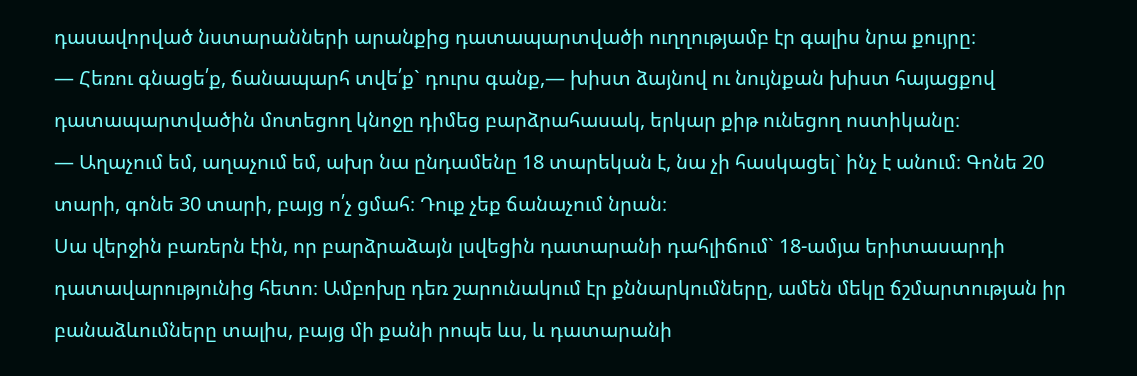դասավորված նստարանների արանքից դատապարտվածի ուղղությամբ էր գալիս նրա քույրը։
— Հեռու գնացե՛ք, ճանապարհ տվե՛ք` դուրս գանք,— խիստ ձայնով ու նույնքան խիստ հայացքով դատապարտվածին մոտեցող կնոջը դիմեց բարձրահասակ, երկար քիթ ունեցող ոստիկանը։
— Աղաչում եմ, աղաչում եմ, ախր նա ընդամենը 18 տարեկան է, նա չի հասկացել` ինչ է անում։ Գոնե 20 տարի, գոնե 30 տարի, բայց ո՛չ ցմահ։ Դուք չեք ճանաչում նրան։
Սա վերջին բառերն էին, որ բարձրաձայն լսվեցին դատարանի դահլիճում` 18-ամյա երիտասարդի դատավարությունից հետո։ Ամբոխը դեռ շարունակում էր քննարկումները, ամեն մեկը ճշմարտության իր բանաձևումները տալիս, բայց մի քանի րոպե ևս, և դատարանի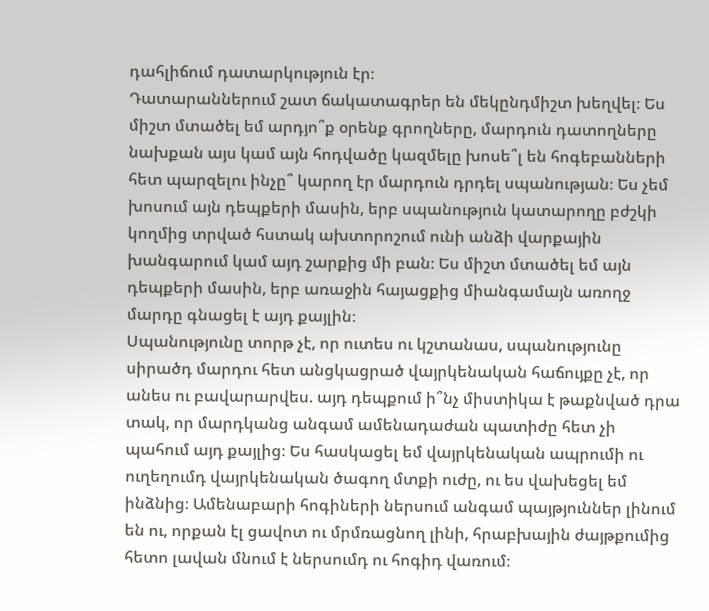դահլիճում դատարկություն էր։
Դատարաններում շատ ճակատագրեր են մեկընդմիշտ խեղվել։ Ես միշտ մտածել եմ արդյո՞ք օրենք գրողները, մարդուն դատողները նախքան այս կամ այն հոդվածը կազմելը խոսե՞լ են հոգեբանների հետ պարզելու ինչը՞ կարող էր մարդուն դրդել սպանության։ Ես չեմ խոսում այն դեպքերի մասին, երբ սպանություն կատարողը բժշկի կողմից տրված հստակ ախտորոշում ունի անձի վարքային խանգարում կամ այդ շարքից մի բան։ Ես միշտ մտածել եմ այն դեպքերի մասին, երբ առաջին հայացքից միանգամայն առողջ մարդը գնացել է այդ քայլին։
Սպանությունը տորթ չէ, որ ուտես ու կշտանաս, սպանությունը սիրածդ մարդու հետ անցկացրած վայրկենական հաճույքը չէ, որ անես ու բավարարվես. այդ դեպքում ի՞նչ միստիկա է թաքնված դրա տակ, որ մարդկանց անգամ ամենադաժան պատիժը հետ չի պահում այդ քայլից։ Ես հասկացել եմ վայրկենական ապրումի ու ուղեղումդ վայրկենական ծագող մտքի ուժը, ու ես վախեցել եմ ինձնից։ Ամենաբարի հոգիների ներսում անգամ պայթյուններ լինում են ու, որքան էլ ցավոտ ու մրմռացնող լինի, հրաբխային ժայթքումից հետո լավան մնում է ներսումդ ու հոգիդ վառում։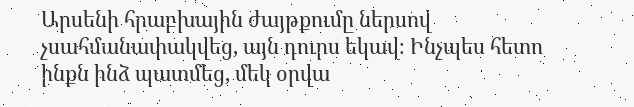Արսենի հրաբխային ժայթքումը ներսով չսահմանափակվեց, այն դուրս եկավ։ Ինչպես հետո ինքն ինձ պատմեց, մեկ օրվա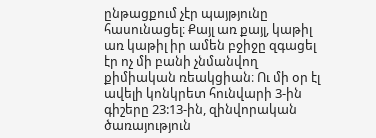ընթացքում չէր պայթյունը հասունացել։ Քայլ առ քայլ, կաթիլ առ կաթիլ իր ամեն բջիջը զգացել էր ոչ մի բանի չնմանվող քիմիական ռեակցիան։ Ու մի օր էլ ավելի կոնկրետ հունվարի 3-ին գիշերը 23:13-ին, զինվորական ծառայություն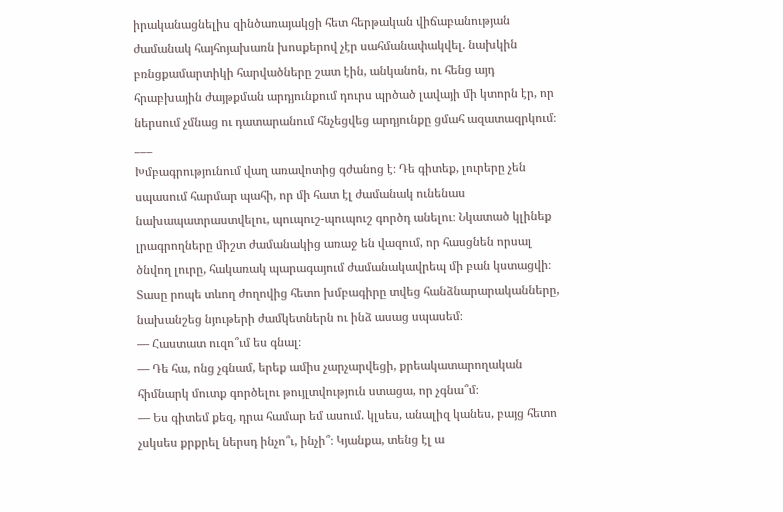իրականացնելիս զինծառայակցի հետ հերթական վիճաբանության ժամանակ հայհոյախառն խոսքերով չէր սահմանափակվել. նախկին բռնցքամարտիկի հարվածները շատ էին, անկանոն, ու հենց այդ հրաբխային ժայթքման արդյունքում դուրս պրծած լավայի մի կտորն էր, որ ներսում չմնաց ու դատարանում հնչեցվեց արդյունքը ցմահ ազատազրկում։
___
Խմբագրությունում վաղ առավոտից գժանոց է։ Դե գիտեք, լուրերը չեն սպասում հարմար պահի, որ մի հատ էլ ժամանակ ունենաս նախապատրաստվելու, պուպուշ-պուպուշ գործդ անելու։ Նկատած կլինեք լրագրողները միշտ ժամանակից առաջ են վազում, որ հասցնեն որսալ ծնվող լուրը, հակառակ պարագայում ժամանակավրեպ մի բան կստացվի։ Տասը րոպե տևող ժողովից հետո խմբագիրը տվեց հանձնարարականները, նախանշեց նյութերի ժամկետներն ու ինձ ասաց սպասեմ։
— Հաստատ ուզո՞ւմ ես գնալ։
— Դե հա, ոնց չգնամ, երեք ամիս չարչարվեցի, քրեակատարողական հիմնարկ մուտք գործելու թույլտվություն ստացա, որ չգնա՞մ։
— Ես գիտեմ քեզ, դրա համար եմ ասում. կլսես, անալիզ կանես, բայց հետո չսկսես քրքրել ներսդ ինչո՞ւ, ինչի՞։ Կյանքա, տենց էլ ա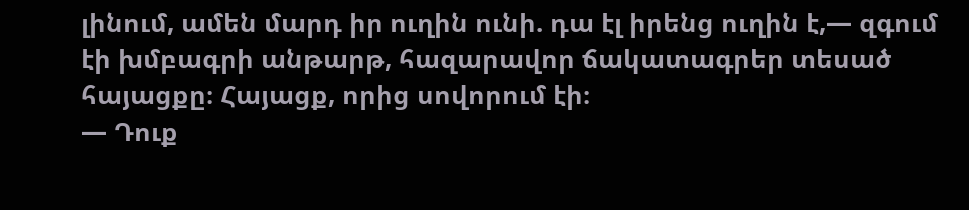լինում, ամեն մարդ իր ուղին ունի. դա էլ իրենց ուղին է,— զգում էի խմբագրի անթարթ, հազարավոր ճակատագրեր տեսած հայացքը։ Հայացք, որից սովորում էի։
— Դուք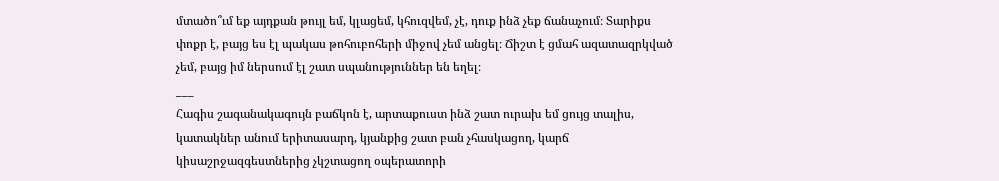մտածո՞ւմ եք այդքան թույլ եմ, կլացեմ, կհուզվեմ, չէ, դուք ինձ չեք ճանաչում։ Տարիքս փոքր է, բայց ես էլ պակաս թոհուբոհերի միջով չեմ անցել։ Ճիշտ է ցմահ ազատազրկված չեմ, բայց իմ ներսում էլ շատ սպանություններ են եղել։
___
Հագիս շագանակագույն բաճկոն է, արտաքուստ ինձ շատ ուրախ եմ ցույց տալիս, կատակներ անում երիտասարդ, կյանքից շատ բան չհասկացող, կարճ կիսաշրջազգեստներից չկշտացող օպերատորի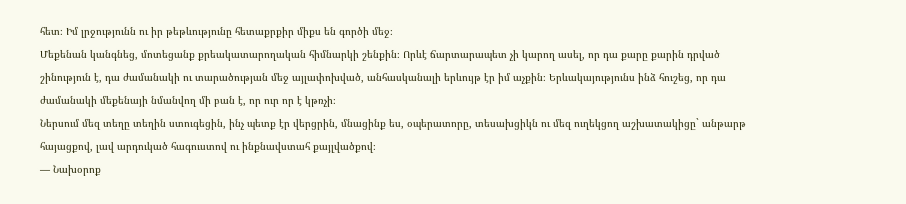հետ։ Իմ լրջությունն ու իր թեթևությունը հետաքրքիր միքս են գործի մեջ։
Մեքենան կանգնեց, մոտեցանք քրեակատարողական հիմնարկի շենքին։ Որևէ ճարտարապետ չի կարող ասել, որ դա քարը քարին դրված շինություն է, դա ժամանակի ու տարածության մեջ այլափոխված, անհասկանալի երևույթ էր իմ աչքին։ Երևակայությունս ինձ հուշեց, որ դա ժամանակի մեքենայի նմանվող մի բան է, որ ուր որ է կթռչի։
Ներսում մեզ տեղը տեղին ստուգեցին, ինչ պետք էր վերցրին, մնացինք ես, օպերատորը, տեսախցիկն ու մեզ ուղեկցող աշխատակիցը` անթարթ հայացքով, լավ արդուկած հագուստով ու ինքնավստահ քայլվածքով։
— Նախօրոք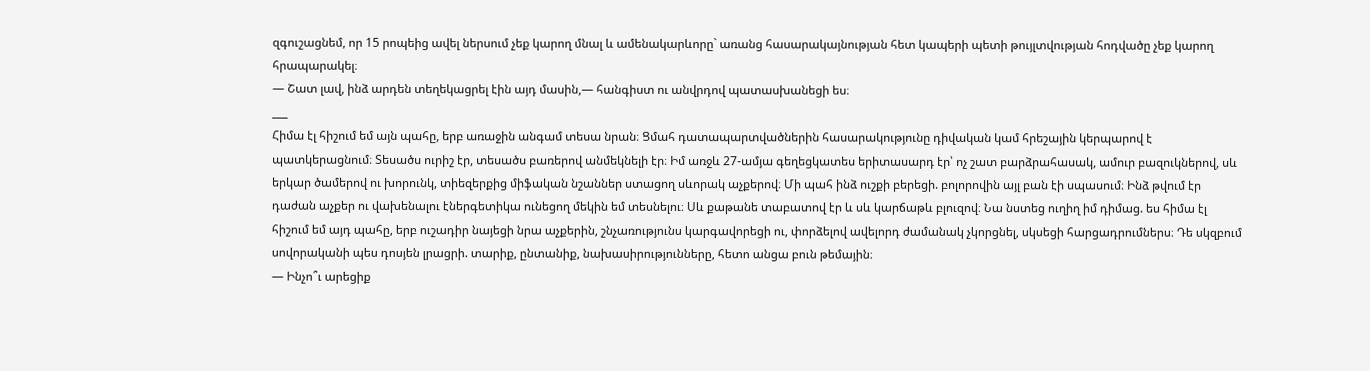զգուշացնեմ, որ 15 րոպեից ավել ներսում չեք կարող մնալ և ամենակարևորը` առանց հասարակայնության հետ կապերի պետի թույլտվության հոդվածը չեք կարող հրապարակել։
— Շատ լավ, ինձ արդեն տեղեկացրել էին այդ մասին,— հանգիստ ու անվրդով պատասխանեցի ես։
___
Հիմա էլ հիշում եմ այն պահը, երբ առաջին անգամ տեսա նրան։ Ցմահ դատապարտվածներին հասարակությունը դիվական կամ հրեշային կերպարով է պատկերացնում։ Տեսածս ուրիշ էր, տեսածս բառերով անմեկնելի էր։ Իմ առջև 27-ամյա գեղեցկատես երիտասարդ էր՝ ոչ շատ բարձրահասակ, ամուր բազուկներով, սև երկար ծամերով ու խորունկ, տիեզերքից միֆական նշաններ ստացող սևորակ աչքերով։ Մի պահ ինձ ուշքի բերեցի. բոլորովին այլ բան էի սպասում։ Ինձ թվում էր դաժան աչքեր ու վախենալու էներգետիկա ունեցող մեկին եմ տեսնելու։ Սև քաթանե տաբատով էր և սև կարճաթև բլուզով։ Նա նստեց ուղիղ իմ դիմաց. ես հիմա էլ հիշում եմ այդ պահը, երբ ուշադիր նայեցի նրա աչքերին, շնչառությունս կարգավորեցի ու, փորձելով ավելորդ ժամանակ չկորցնել, սկսեցի հարցադրումներս։ Դե սկզբում սովորականի պես դոսյեն լրացրի. տարիք, ընտանիք, նախասիրությունները, հետո անցա բուն թեմային։
— Ինչո՞ւ արեցիք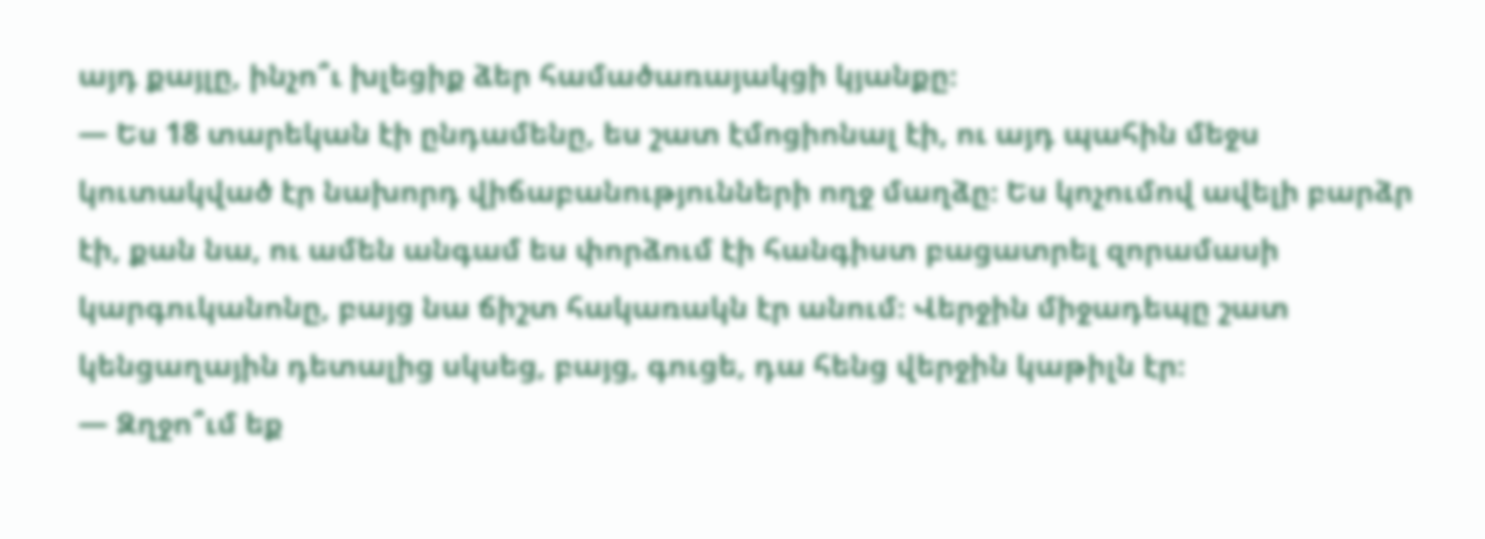այդ քայլը, ինչո՞ւ խլեցիք ձեր համածառայակցի կյանքը։
— Ես 18 տարեկան էի ընդամենը, ես շատ էմոցիոնալ էի, ու այդ պահին մեջս կուտակված էր նախորդ վիճաբանությունների ողջ մաղձը։ Ես կոչումով ավելի բարձր էի, քան նա, ու ամեն անգամ ես փորձում էի հանգիստ բացատրել զորամասի կարգուկանոնը, բայց նա ճիշտ հակառակն էր անում։ Վերջին միջադեպը շատ կենցաղային դետալից սկսեց, բայց, գուցե, դա հենց վերջին կաթիլն էր։
— Զղջո՞ւմ եք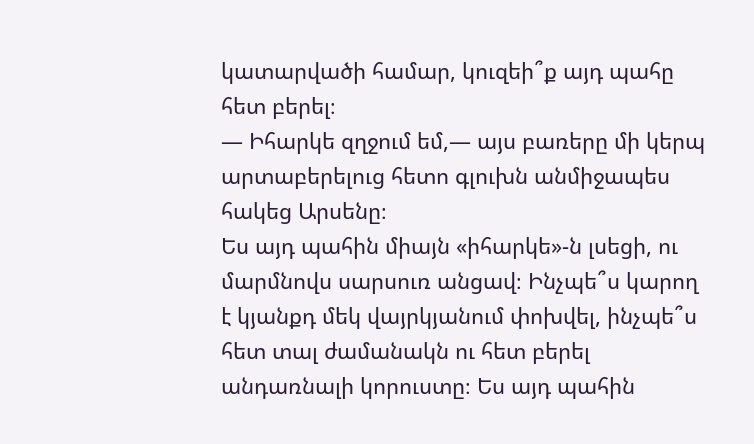կատարվածի համար, կուզեի՞ք այդ պահը հետ բերել։
— Իհարկե զղջում եմ,— այս բառերը մի կերպ արտաբերելուց հետո գլուխն անմիջապես հակեց Արսենը։
Ես այդ պահին միայն «իհարկե»-ն լսեցի, ու մարմնովս սարսուռ անցավ։ Ինչպե՞ս կարող է կյանքդ մեկ վայրկյանում փոխվել, ինչպե՞ս հետ տալ ժամանակն ու հետ բերել անդառնալի կորուստը։ Ես այդ պահին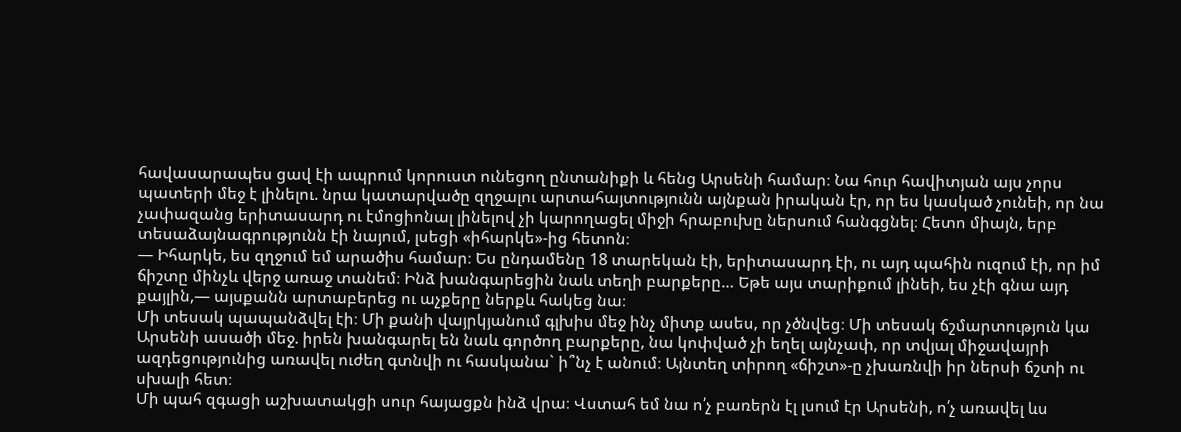հավասարապես ցավ էի ապրում կորուստ ունեցող ընտանիքի և հենց Արսենի համար։ Նա հուր հավիտյան այս չորս պատերի մեջ է լինելու. նրա կատարվածը զղջալու արտահայտությունն այնքան իրական էր, որ ես կասկած չունեի, որ նա չափազանց երիտասարդ ու էմոցիոնալ լինելով չի կարողացել միջի հրաբուխը ներսում հանգցնել։ Հետո միայն, երբ տեսաձայնագրությունն էի նայում, լսեցի «իհարկե»-ից հետոն։
— Իհարկե, ես զղջում եմ արածիս համար։ Ես ընդամենը 18 տարեկան էի, երիտասարդ էի, ու այդ պահին ուզում էի, որ իմ ճիշտը մինչև վերջ առաջ տանեմ։ Ինձ խանգարեցին նաև տեղի բարքերը… Եթե այս տարիքում լինեի, ես չէի գնա այդ քայլին,— այսքանն արտաբերեց ու աչքերը ներքև հակեց նա։
Մի տեսակ պապանձվել էի։ Մի քանի վայրկյանում գլխիս մեջ ինչ միտք ասես, որ չծնվեց։ Մի տեսակ ճշմարտություն կա Արսենի ասածի մեջ. իրեն խանգարել են նաև գործող բարքերը, նա կոփված չի եղել այնչափ, որ տվյալ միջավայրի ազդեցությունից առավել ուժեղ գտնվի ու հասկանա` ի՞նչ է անում։ Այնտեղ տիրող «ճիշտ»-ը չխառնվի իր ներսի ճշտի ու սխալի հետ։
Մի պահ զգացի աշխատակցի սուր հայացքն ինձ վրա։ Վստահ եմ նա ո՛չ բառերն էլ լսում էր Արսենի, ո՛չ առավել ևս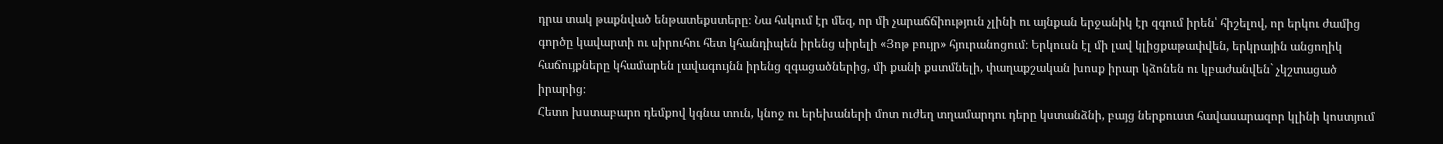դրա տակ թաքնված ենթատեքստերը։ Նա հսկում էր մեզ, որ մի չարաճճիություն չլինի ու այնքան երջանիկ էր զգում իրեն՝ հիշելով, որ երկու ժամից գործը կավարտի ու սիրուհու հետ կհանդիպեն իրենց սիրելի «Յոթ բույր» հյուրանոցում։ Երկուսն էլ մի լավ կլիցքաթափվեն, երկրային անցողիկ հաճույքները կհամարեն լավագույնն իրենց զգացածներից, մի քանի քստմնելի, փաղաքշական խոսք իրար կձոնեն ու կբաժանվեն` չկշտացած իրարից։
Հետո խստաբարո դեմքով կգնա տուն, կնոջ ու երեխաների մոտ ուժեղ տղամարդու դերը կստանձնի, բայց ներքուստ հավասարազոր կլինի կոստյում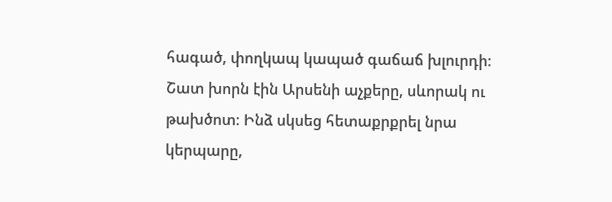հագած, փողկապ կապած գաճաճ խլուրդի։
Շատ խորն էին Արսենի աչքերը, սևորակ ու թախծոտ։ Ինձ սկսեց հետաքրքրել նրա կերպարը,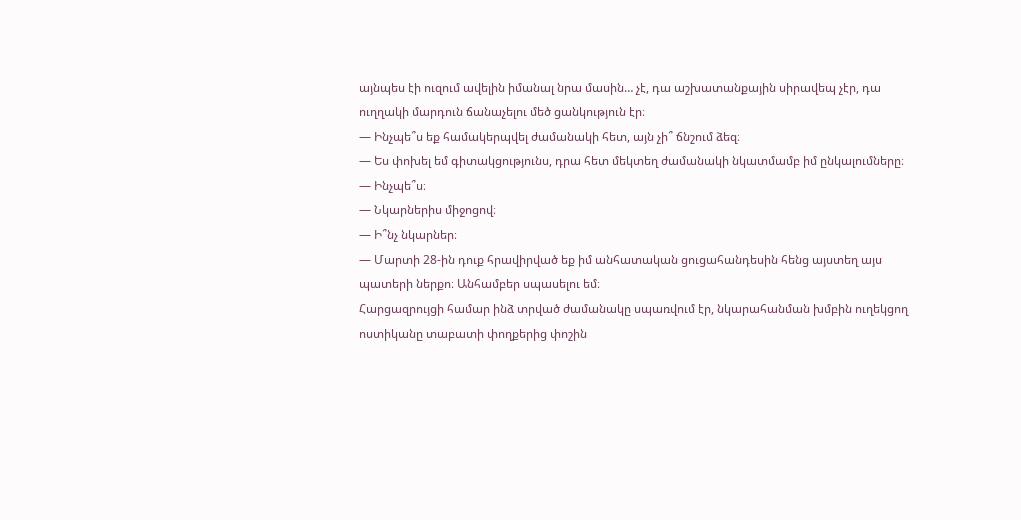այնպես էի ուզում ավելին իմանալ նրա մասին… չէ, դա աշխատանքային սիրավեպ չէր, դա ուղղակի մարդուն ճանաչելու մեծ ցանկություն էր։
— Ինչպե՞ս եք համակերպվել ժամանակի հետ, այն չի՞ ճնշում ձեզ։
— Ես փոխել եմ գիտակցությունս, դրա հետ մեկտեղ ժամանակի նկատմամբ իմ ընկալումները։
— Ինչպե՞ս։
— Նկարներիս միջոցով։
— Ի՞նչ նկարներ։
— Մարտի 28-ին դուք հրավիրված եք իմ անհատական ցուցահանդեսին հենց այստեղ այս պատերի ներքո։ Անհամբեր սպասելու եմ։
Հարցազրույցի համար ինձ տրված ժամանակը սպառվում էր, նկարահանման խմբին ուղեկցող ոստիկանը տաբատի փողքերից փոշին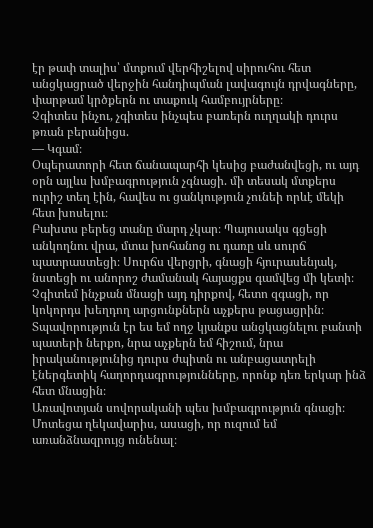էր թափ տալիս՝ մտքում վերհիշելով սիրուհու հետ անցկացրած վերջին հանդիպման լավագույն դրվագները, փարթամ կրծքերն ու տաքուկ համբույրները։
Չգիտես ինչու, չգիտես ինչպես բառերն ուղղակի դուրս թռան բերանիցս.
— Կգամ։
Օպերատորի հետ ճանապարհի կեսից բաժանվեցի, ու այդ օրն այլևս խմբագրություն չգնացի. մի տեսակ մտքերս ուրիշ տեղ էին, հավես ու ցանկություն չունեի որևէ մեկի հետ խոսելու։
Բախտս բերեց տանը մարդ չկար։ Պայուսակս գցեցի անկողնու վրա, մտա խոհանոց ու դառը սև սուրճ պատրաստեցի։ Սուրճս վերցրի, գնացի հյուրասենյակ, նստեցի ու անորոշ ժամանակ հայացքս գամվեց մի կետի։ Չգիտեմ ինչքան մնացի այդ դիրքով, հետո զգացի, որ կոկորդս խեղդող արցունքներն աչքերս թացացրին։
Տպավորություն էր ես եմ ողջ կյանքս անցկացնելու բանտի պատերի ներքո, նրա աչքերն եմ հիշում, նրա իրականությունից դուրս ժպիտն ու անբացատրելի էներգետիկ հաղորդագրությունները, որոնք դեռ երկար ինձ հետ մնացին։
Առավոտյան սովորականի պես խմբագրություն գնացի։ Մոտեցա ղեկավարիս, ասացի, որ ուզում եմ առանձնազրույց ունենալ։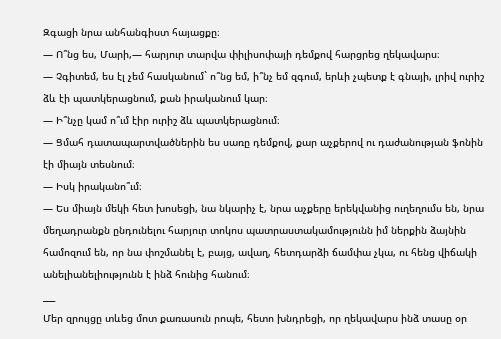Զգացի նրա անհանգիստ հայացքը։
— Ո՞նց ես, Մարի,— հարյուր տարվա փիլիսոփայի դեմքով հարցրեց ղեկավարս։
— Չգիտեմ, ես էլ չեմ հասկանում` ո՞նց եմ, ի՞նչ եմ զգում, երևի չպետք է գնայի, լրիվ ուրիշ ձև էի պատկերացնում, քան իրականում կար։
— Ի՞նչը կամ ո՞ւմ էիր ուրիշ ձև պատկերացնում։
— Ցմահ դատապարտվածներին ես սառը դեմքով, քար աչքերով ու դաժանության ֆոնին էի միայն տեսնում։
— Իսկ իրականո՞ւմ։
— Ես միայն մեկի հետ խոսեցի, նա նկարիչ է, նրա աչքերը երեկվանից ուղեղումս են, նրա մեղադրանքն ընդունելու հարյուր տոկոս պատրաստակամությունն իմ ներքին ձայնին համոզում են, որ նա փոշմանել է, բայց, ավաղ, հետդարձի ճամփա չկա, ու հենց վիճակի անելիանելիությունն է ինձ հունից հանում։
___
Մեր զրույցը տևեց մոտ քառասուն րոպե, հետո խնդրեցի, որ ղեկավարս ինձ տասը օր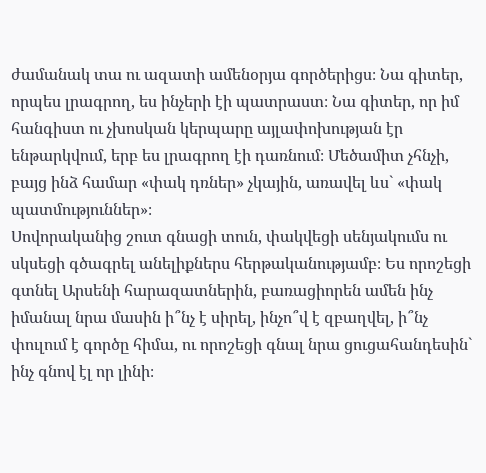ժամանակ տա ու ազատի ամենօրյա գործերիցս։ Նա գիտեր, որպես լրագրող, ես ինչերի էի պատրաստ։ Նա գիտեր, որ իմ հանգիստ ու չխոսկան կերպարը այլափոխության էր ենթարկվում, երբ ես լրագրող էի դառնում։ Մեծամիտ չհնչի, բայց ինձ համար «փակ դռներ» չկային, առավել ևս` «փակ պատմություններ»։
Սովորականից շուտ գնացի տուն, փակվեցի սենյակումս ու սկսեցի գծագրել անելիքներս հերթականությամբ։ Ես որոշեցի գտնել Արսենի հարազատներին, բառացիորեն ամեն ինչ իմանալ նրա մասին ի՞նչ է սիրել, ինչո՞վ է զբաղվել, ի՞նչ փուլում է գործը հիմա, ու որոշեցի գնալ նրա ցուցահանդեսին` ինչ գնով էլ որ լինի։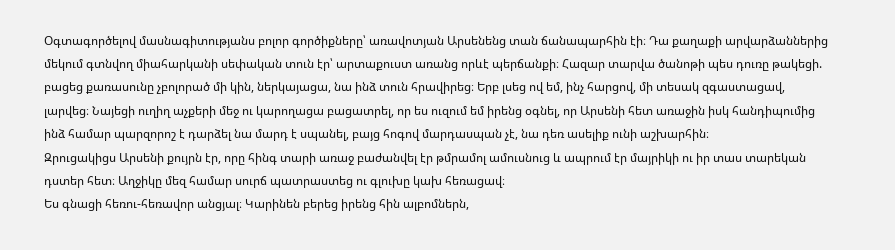Օգտագործելով մասնագիտությանս բոլոր գործիքները՝ առավոտյան Արսենենց տան ճանապարհին էի։ Դա քաղաքի արվարձաններից մեկում գտնվող միահարկանի սեփական տուն էր՝ արտաքուստ առանց որևէ պերճանքի։ Հազար տարվա ծանոթի պես դուռը թակեցի. բացեց քառասունը չբոլորած մի կին, ներկայացա, նա ինձ տուն հրավիրեց։ Երբ լսեց ով եմ, ինչ հարցով, մի տեսակ զգաստացավ, լարվեց։ Նայեցի ուղիղ աչքերի մեջ ու կարողացա բացատրել, որ ես ուզում եմ իրենց օգնել, որ Արսենի հետ առաջին իսկ հանդիպումից ինձ համար պարզորոշ է դարձել նա մարդ է սպանել, բայց հոգով մարդասպան չէ, նա դեռ ասելիք ունի աշխարհին։
Զրուցակիցս Արսենի քույրն էր, որը հինգ տարի առաջ բաժանվել էր թմրամոլ ամուսնուց և ապրում էր մայրիկի ու իր տաս տարեկան դստեր հետ։ Աղջիկը մեզ համար սուրճ պատրաստեց ու գլուխը կախ հեռացավ։
Ես գնացի հեռու-հեռավոր անցյալ։ Կարինեն բերեց իրենց հին ալբոմներն,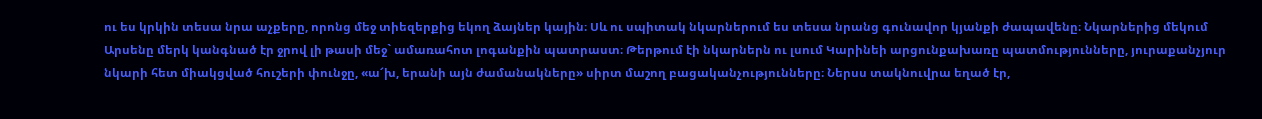ու ես կրկին տեսա նրա աչքերը, որոնց մեջ տիեզերքից եկող ձայներ կային։ Սև ու սպիտակ նկարներում ես տեսա նրանց գունավոր կյանքի ժապավենը։ Նկարներից մեկում Արսենը մերկ կանգնած էր ջրով լի թասի մեջ` ամառահոտ լոգանքին պատրաստ։ Թերթում էի նկարներն ու լսում Կարինեի արցունքախառը պատմությունները, յուրաքանչյուր նկարի հետ միակցված հուշերի փունջը, «ա՜խ, երանի այն ժամանակները» սիրտ մաշող բացականչությունները։ Ներսս տակնուվրա եղած էր,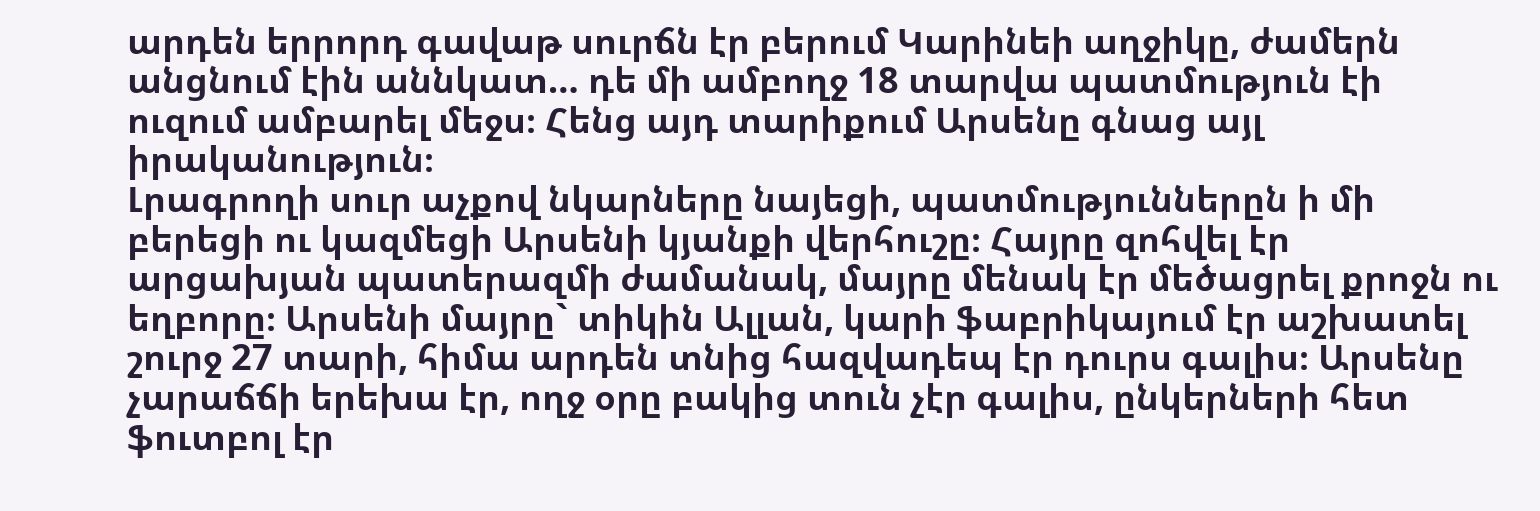արդեն երրորդ գավաթ սուրճն էր բերում Կարինեի աղջիկը, ժամերն անցնում էին աննկատ… դե մի ամբողջ 18 տարվա պատմություն էի ուզում ամբարել մեջս։ Հենց այդ տարիքում Արսենը գնաց այլ իրականություն։
Լրագրողի սուր աչքով նկարները նայեցի, պատմություններըն ի մի բերեցի ու կազմեցի Արսենի կյանքի վերհուշը։ Հայրը զոհվել էր արցախյան պատերազմի ժամանակ, մայրը մենակ էր մեծացրել քրոջն ու եղբորը։ Արսենի մայրը` տիկին Ալլան, կարի ֆաբրիկայում էր աշխատել շուրջ 27 տարի, հիմա արդեն տնից հազվադեպ էր դուրս գալիս։ Արսենը չարաճճի երեխա էր, ողջ օրը բակից տուն չէր գալիս, ընկերների հետ ֆուտբոլ էր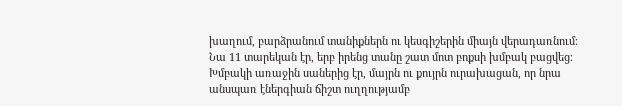խաղում, բարձրանում տանիքներն ու կեսգիշերին միայն վերադառնում։ Նա 11 տարեկան էր, երբ իրենց տանը շատ մոտ բոքսի խմբակ բացվեց։ Խմբակի առաջին սաներից էր, մայրն ու քույրն ուրախացան, որ նրա անսպառ էներգիան ճիշտ ուղղությամբ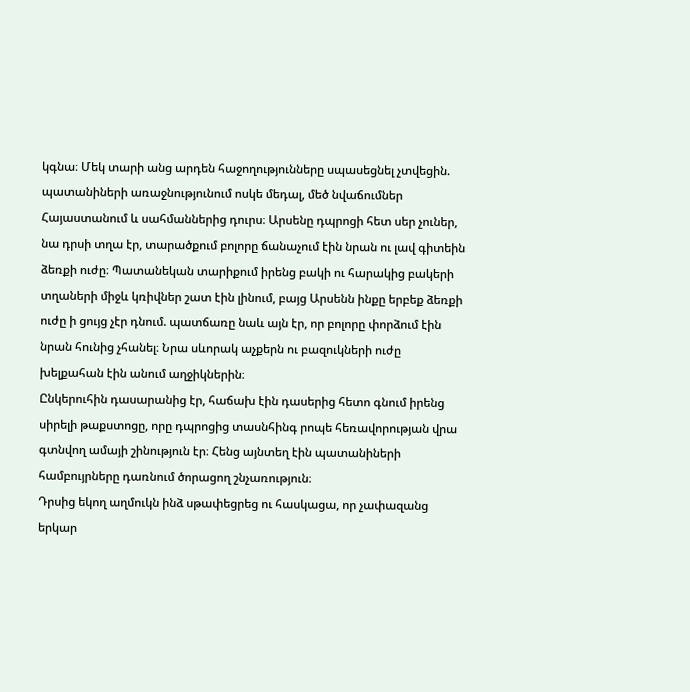կգնա։ Մեկ տարի անց արդեն հաջողությունները սպասեցնել չտվեցին. պատանիների առաջնությունում ոսկե մեդալ, մեծ նվաճումներ Հայաստանում և սահմաններից դուրս։ Արսենը դպրոցի հետ սեր չուներ, նա դրսի տղա էր, տարածքում բոլորը ճանաչում էին նրան ու լավ գիտեին ձեռքի ուժը։ Պատանեկան տարիքում իրենց բակի ու հարակից բակերի տղաների միջև կռիվներ շատ էին լինում, բայց Արսենն ինքը երբեք ձեռքի ուժը ի ցույց չէր դնում. պատճառը նաև այն էր, որ բոլորը փորձում էին նրան հունից չհանել։ Նրա սևորակ աչքերն ու բազուկների ուժը խելքահան էին անում աղջիկներին։
Ընկերուհին դասարանից էր, հաճախ էին դասերից հետո գնում իրենց սիրելի թաքստոցը, որը դպրոցից տասնհինգ րոպե հեռավորության վրա գտնվող ամայի շինություն էր։ Հենց այնտեղ էին պատանիների համբույրները դառնում ծորացող շնչառություն։
Դրսից եկող աղմուկն ինձ սթափեցրեց ու հասկացա, որ չափազանց երկար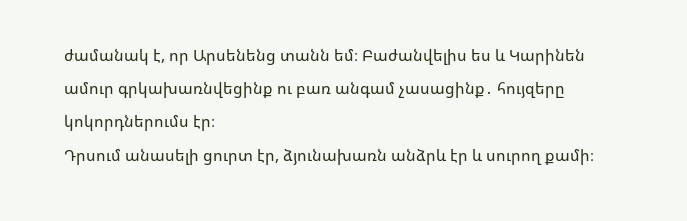ժամանակ է, որ Արսենենց տանն եմ։ Բաժանվելիս ես և Կարինեն ամուր գրկախառնվեցինք ու բառ անգամ չասացինք․ հույզերը կոկորդներումս էր։
Դրսում անասելի ցուրտ էր, ձյունախառն անձրև էր և սուրող քամի։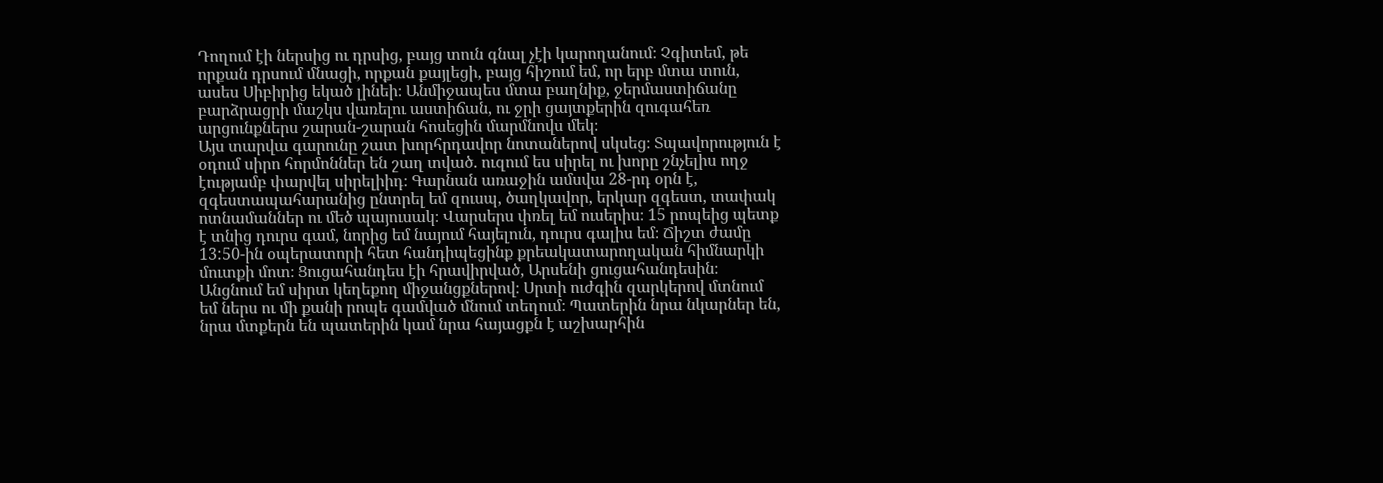Դողում էի ներսից ու դրսից, բայց տուն գնալ չէի կարողանում։ Չգիտեմ, թե որքան դրսում մնացի, որքան քայլեցի, բայց հիշում եմ, որ երբ մտա տուն, ասես Սիբիրից եկած լինեի։ Անմիջապես մտա բաղնիք, ջերմաստիճանը բարձրացրի մաշկս վառելու աստիճան, ու ջրի ցայտքերին զուգահեռ արցունքներս շարան-շարան հոսեցին մարմնովս մեկ։
Այս տարվա գարունը շատ խորհրդավոր նոտաներով սկսեց։ Տպավորություն է օդում սիրո հորմոններ են շաղ տված. ուզում ես սիրել ու խորը շնչելիս ողջ էությամբ փարվել սիրելիիդ։ Գարնան առաջին ամսվա 28-րդ օրն է, զգեստապահարանից ընտրել եմ զուսպ, ծաղկավոր, երկար զգեստ, տափակ ոտնամաններ ու մեծ պայուսակ։ Վարսերս փռել եմ ուսերիս։ 15 րոպեից պետք է տնից դուրս գամ, նորից եմ նայում հայելուն, դուրս գալիս եմ։ Ճիշտ ժամը 13:50-ին օպերատորի հետ հանդիպեցինք քրեակատարողական հիմնարկի մուտքի մոտ։ Ցուցահանդես էի հրավիրված, Արսենի ցուցահանդեսին։
Անցնում եմ սիրտ կեղեքող միջանցքներով։ Սրտի ուժգին զարկերով մտնում եմ ներս ու մի քանի րոպե գամված մնում տեղում։ Պատերին նրա նկարներ են, նրա մտքերն են պատերին կամ նրա հայացքն է աշխարհին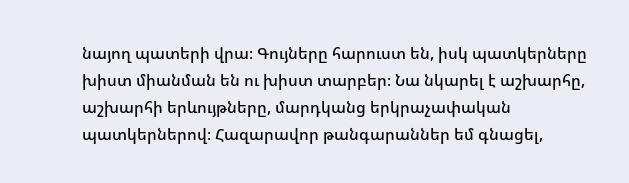նայող պատերի վրա։ Գույները հարուստ են, իսկ պատկերները խիստ միանման են ու խիստ տարբեր։ Նա նկարել է աշխարհը, աշխարհի երևույթները, մարդկանց երկրաչափական պատկերներով։ Հազարավոր թանգարաններ եմ գնացել,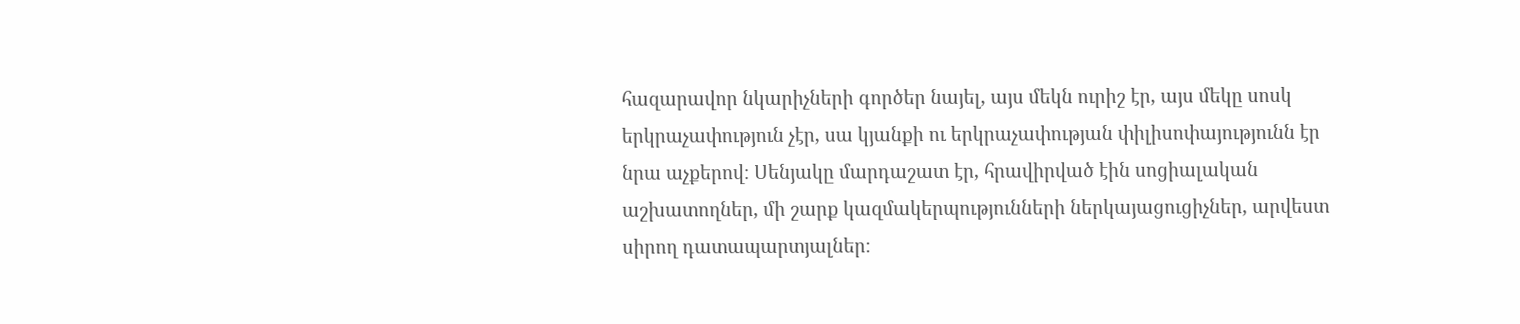հազարավոր նկարիչների գործեր նայել, այս մեկն ուրիշ էր, այս մեկը սոսկ երկրաչափություն չէր, սա կյանքի ու երկրաչափության փիլիսոփայությունն էր նրա աչքերով։ Սենյակը մարդաշատ էր, հրավիրված էին սոցիալական աշխատողներ, մի շարք կազմակերպությունների ներկայացուցիչներ, արվեստ սիրող դատապարտյալներ։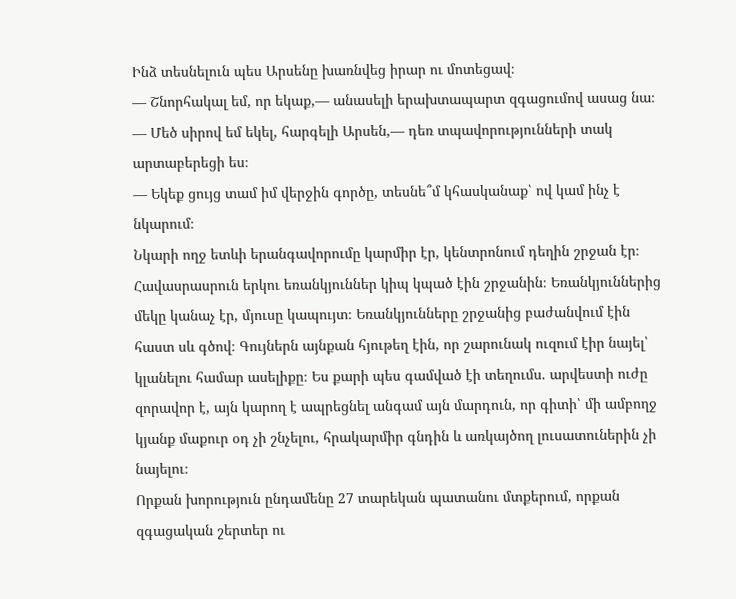Ինձ տեսնելուն պես Արսենը խառնվեց իրար ու մոտեցավ։
— Շնորհակալ եմ, որ եկաք,— անասելի երախտապարտ զգացումով ասաց նա։
— Մեծ սիրով եմ եկել, հարգելի Արսեն,— դեռ տպավորությունների տակ արտաբերեցի ես։
— Եկեք ցույց տամ իմ վերջին գործը, տեսնե՞մ կհասկանաք՝ ով կամ ինչ է նկարում։
Նկարի ողջ ետևի երանգավորումը կարմիր էր, կենտրոնում դեղին շրջան էր։ Հավասրասրուն երկու եռանկյուններ կիպ կպած էին շրջանին։ Եռանկյուններից մեկը կանաչ էր, մյուսը կապույտ։ Եռանկյունները շրջանից բաժանվում էին հաստ սև գծով։ Գույներն այնքան հյութեղ էին, որ շարունակ ուզում էիր նայել՝ կլանելու համար ասելիքը։ Ես քարի պես գամված էի տեղումս. արվեստի ուժը զորավոր է, այն կարող է ապրեցնել անգամ այն մարդուն, որ գիտի՝ մի ամբողջ կյանք մաքուր օդ չի շնչելու, հրակարմիր գնդին և առկայծող լուսատուներին չի նայելու։
Որքան խորություն ընդամենը 27 տարեկան պատանու մտքերում, որքան զգացական շերտեր ու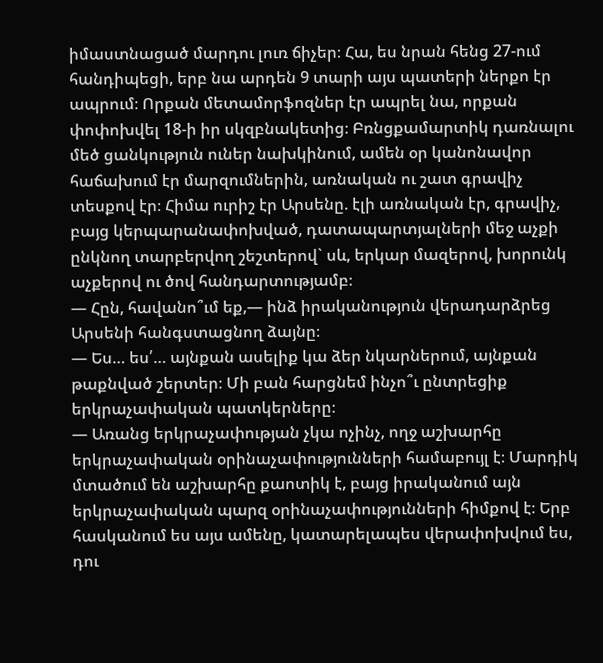իմաստնացած մարդու լուռ ճիչեր։ Հա, ես նրան հենց 27-ում հանդիպեցի, երբ նա արդեն 9 տարի այս պատերի ներքո էր ապրում։ Որքան մետամորֆոզներ էր ապրել նա, որքան փոփոխվել 18-ի իր սկզբնակետից։ Բռնցքամարտիկ դառնալու մեծ ցանկություն ուներ նախկինում, ամեն օր կանոնավոր հաճախում էր մարզումներին, առնական ու շատ գրավիչ տեսքով էր։ Հիմա ուրիշ էր Արսենը. էլի առնական էր, գրավիչ, բայց կերպարանափոխված, դատապարտյալների մեջ աչքի ընկնող տարբերվող շեշտերով` սև, երկար մազերով, խորունկ աչքերով ու ծով հանդարտությամբ։
— Հըն, հավանո՞ւմ եք,— ինձ իրականություն վերադարձրեց Արսենի հանգստացնող ձայնը։
— Ես… ես՛… այնքան ասելիք կա ձեր նկարներում, այնքան թաքնված շերտեր։ Մի բան հարցնեմ ինչո՞ւ ընտրեցիք երկրաչափական պատկերները։
— Առանց երկրաչափության չկա ոչինչ, ողջ աշխարհը երկրաչափական օրինաչափությունների համաբույլ է։ Մարդիկ մտածում են աշխարհը քաոտիկ է, բայց իրականում այն երկրաչափական պարզ օրինաչափությունների հիմքով է։ Երբ հասկանում ես այս ամենը, կատարելապես վերափոխվում ես, դու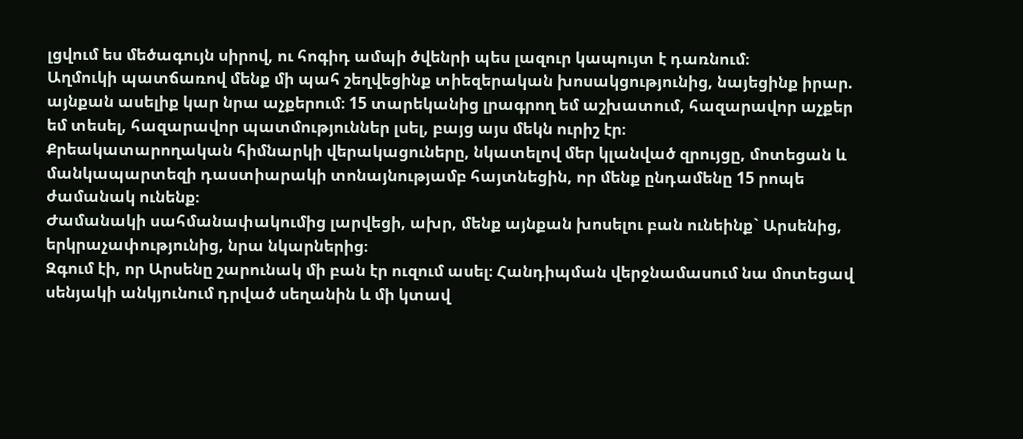լցվում ես մեծագույն սիրով, ու հոգիդ ամպի ծվենրի պես լազուր կապույտ է դառնում։
Աղմուկի պատճառով մենք մի պահ շեղվեցինք տիեզերական խոսակցությունից, նայեցինք իրար. այնքան ասելիք կար նրա աչքերում։ 15 տարեկանից լրագրող եմ աշխատում, հազարավոր աչքեր եմ տեսել, հազարավոր պատմություններ լսել, բայց այս մեկն ուրիշ էր։
Քրեակատարողական հիմնարկի վերակացուները, նկատելով մեր կլանված զրույցը, մոտեցան և մանկապարտեզի դաստիարակի տոնայնությամբ հայտնեցին, որ մենք ընդամենը 15 րոպե ժամանակ ունենք։
Ժամանակի սահմանափակումից լարվեցի, ախր, մենք այնքան խոսելու բան ունեինք` Արսենից, երկրաչափությունից, նրա նկարներից։
Զգում էի, որ Արսենը շարունակ մի բան էր ուզում ասել։ Հանդիպման վերջնամասում նա մոտեցավ սենյակի անկյունում դրված սեղանին և մի կտավ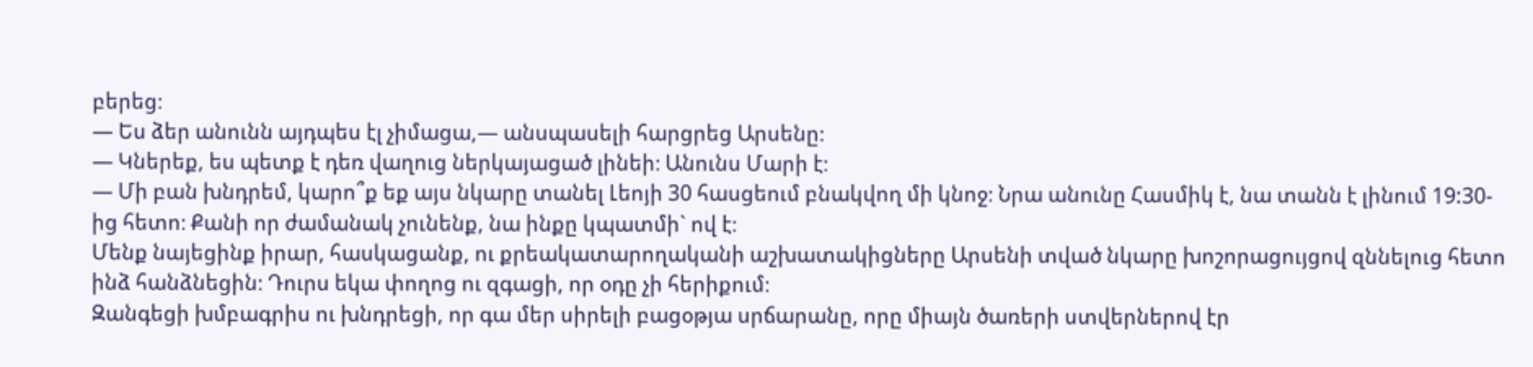բերեց։
— Ես ձեր անունն այդպես էլ չիմացա,— անսպասելի հարցրեց Արսենը։
— Կներեք, ես պետք է դեռ վաղուց ներկայացած լինեի։ Անունս Մարի է։
— Մի բան խնդրեմ, կարո՞ք եք այս նկարը տանել Լեոյի 30 հասցեում բնակվող մի կնոջ։ Նրա անունը Հասմիկ է, նա տանն է լինում 19:30-ից հետո։ Քանի որ ժամանակ չունենք, նա ինքը կպատմի` ով է։
Մենք նայեցինք իրար, հասկացանք, ու քրեակատարողականի աշխատակիցները Արսենի տված նկարը խոշորացույցով զննելուց հետո ինձ հանձնեցին։ Դուրս եկա փողոց ու զգացի, որ օդը չի հերիքում։
Զանգեցի խմբագրիս ու խնդրեցի, որ գա մեր սիրելի բացօթյա սրճարանը, որը միայն ծառերի ստվերներով էր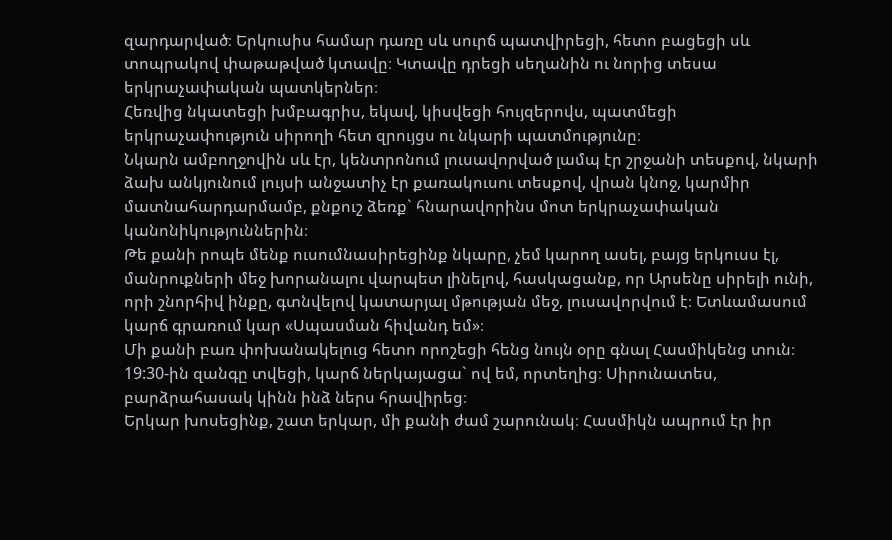զարդարված։ Երկուսիս համար դառը սև սուրճ պատվիրեցի, հետո բացեցի սև տոպրակով փաթաթված կտավը։ Կտավը դրեցի սեղանին ու նորից տեսա երկրաչափական պատկերներ։
Հեռվից նկատեցի խմբագրիս, եկավ, կիսվեցի հույզերովս, պատմեցի երկրաչափություն սիրողի հետ զրույցս ու նկարի պատմությունը։
Նկարն ամբողջովին սև էր, կենտրոնում լուսավորված լամպ էր շրջանի տեսքով, նկարի ձախ անկյունում լույսի անջատիչ էր քառակուսու տեսքով, վրան կնոջ, կարմիր մատնահարդարմամբ, քնքուշ ձեռք` հնարավորինս մոտ երկրաչափական կանոնիկություններին։
Թե քանի րոպե մենք ուսումնասիրեցինք նկարը, չեմ կարող ասել, բայց երկուսս էլ, մանրուքների մեջ խորանալու վարպետ լինելով, հասկացանք, որ Արսենը սիրելի ունի, որի շնորհիվ ինքը, գտնվելով կատարյալ մթության մեջ, լուսավորվում է։ Ետևամասում կարճ գրառում կար «Սպասման հիվանդ եմ»։
Մի քանի բառ փոխանակելուց հետո որոշեցի հենց նույն օրը գնալ Հասմիկենց տուն։ 19:30-ին զանգը տվեցի, կարճ ներկայացա` ով եմ, որտեղից։ Սիրունատես, բարձրահասակ կինն ինձ ներս հրավիրեց։
Երկար խոսեցինք, շատ երկար, մի քանի ժամ շարունակ։ Հասմիկն ապրում էր իր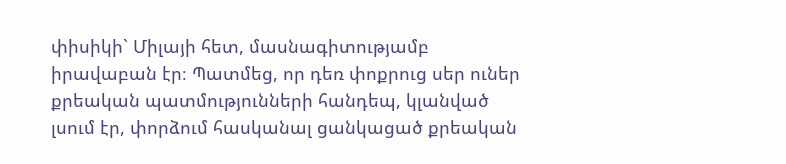փիսիկի` Միլայի հետ, մասնագիտությամբ իրավաբան էր։ Պատմեց, որ դեռ փոքրուց սեր ուներ քրեական պատմությունների հանդեպ, կլանված լսում էր, փորձում հասկանալ ցանկացած քրեական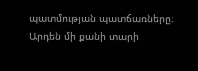պատմության պատճառները։ Արդեն մի քանի տարի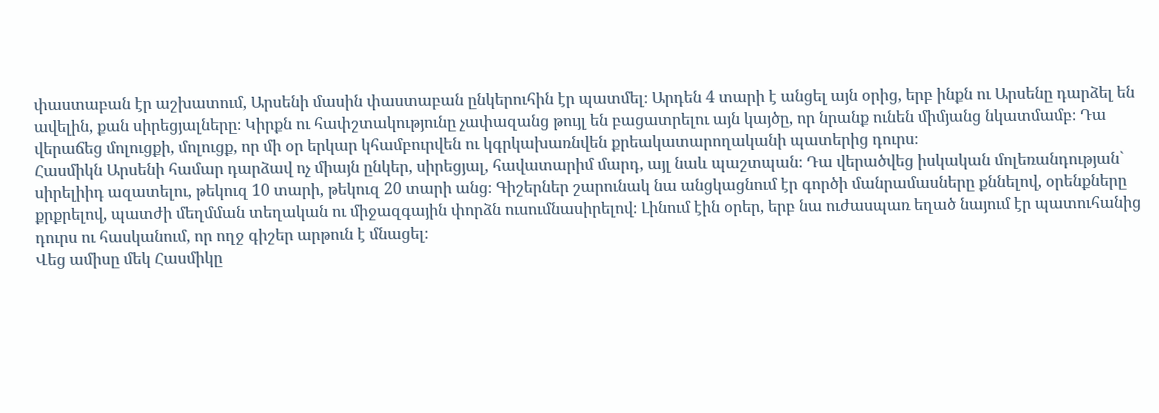փաստաբան էր աշխատում, Արսենի մասին փաստաբան ընկերուհին էր պատմել։ Արդեն 4 տարի է անցել այն օրից, երբ ինքն ու Արսենը դարձել են ավելին, քան սիրեցյալները։ Կիրքն ու հափշտակությունը չափազանց թույլ են բացատրելու այն կայծը, որ նրանք ունեն միմյանց նկատմամբ։ Դա վերաճեց մոլուցքի, մոլուցք, որ մի օր երկար կհամբուրվեն ու կգրկախառնվեն քրեակատարողականի պատերից դուրս։
Հասմիկն Արսենի համար դարձավ ոչ միայն ընկեր, սիրեցյալ, հավատարիմ մարդ, այլ նաև պաշտպան։ Դա վերածվեց իսկական մոլեռանդության` սիրելիիդ ազատելու, թեկուզ 10 տարի, թեկուզ 20 տարի անց։ Գիշերներ շարունակ նա անցկացնում էր գործի մանրամասները քննելով, օրենքները քրքրելով, պատժի մեղմման տեղական ու միջազգային փորձն ուսումնասիրելով։ Լինում էին օրեր, երբ նա ուժասպառ եղած նայում էր պատուհանից դուրս ու հասկանում, որ ողջ գիշեր արթուն է մնացել։
Վեց ամիսը մեկ Հասմիկը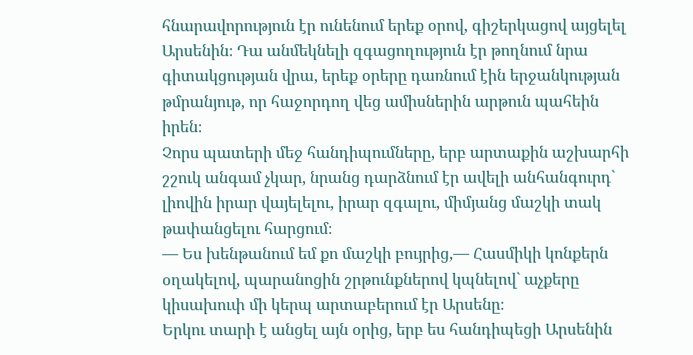հնարավորություն էր ունենում երեք օրով, գիշերկացով այցելել Արսենին։ Դա անմեկնելի զգացողություն էր թողնում նրա գիտակցության վրա, երեք օրերը դառնում էին երջանկության թմրանյութ, որ հաջորդող վեց ամիսներին արթուն պահեին իրեն։
Չորս պատերի մեջ հանդիպումները, երբ արտաքին աշխարհի շշուկ անգամ չկար, նրանց դարձնում էր ավելի անհանգուրդ` լիովին իրար վայելելու, իրար զգալու, միմյանց մաշկի տակ թափանցելու հարցում։
— Ես խենթանում եմ քո մաշկի բույրից,— Հասմիկի կոնքերն օղակելով, պարանոցին շրթունքներով կպնելով` աչքերը կիսախուփ մի կերպ արտաբերում էր Արսենը։
Երկու տարի է անցել այն օրից, երբ ես հանդիպեցի Արսենին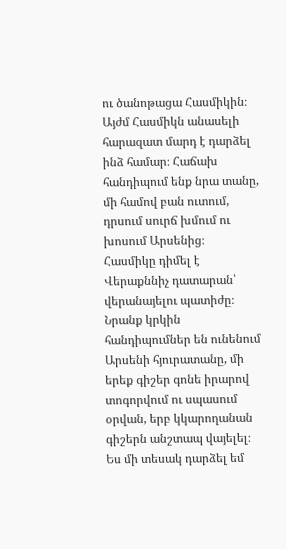ու ծանոթացա Հասմիկին։ Այժմ Հասմիկն անասելի հարազատ մարդ է դարձել ինձ համար։ Հաճախ հանդիպում ենք նրա տանը, մի համով բան ուտում, դրսում սուրճ խմում ու խոսում Արսենից։
Հասմիկը դիմել է Վերաքննիչ դատարան՝ վերանայելու պատիժը։ Նրանք կրկին հանդիպումներ են ունենում Արսենի հյուրատանը, մի երեք գիշեր գոնե իրարով տոգորվում ու սպասում օրվան, երբ կկարողանան գիշերն անշտապ վայելել։
Ես մի տեսակ դարձել եմ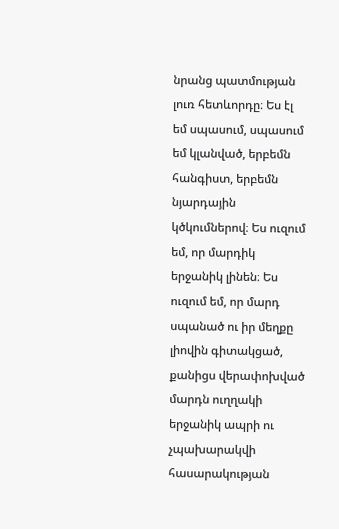նրանց պատմության լուռ հետևորդը։ Ես էլ եմ սպասում, սպասում եմ կլանված, երբեմն հանգիստ, երբեմն նյարդային կծկումներով։ Ես ուզում եմ, որ մարդիկ երջանիկ լինեն։ Ես ուզում եմ, որ մարդ սպանած ու իր մեղքը լիովին գիտակցած, քանիցս վերափոխված մարդն ուղղակի երջանիկ ապրի ու չպախարակվի հասարակության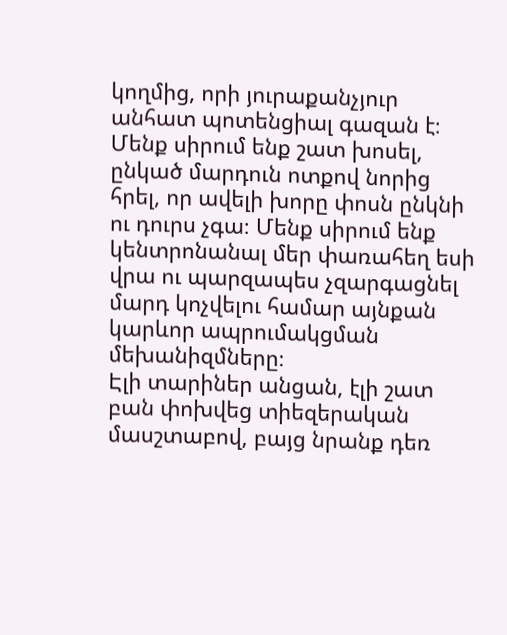կողմից, որի յուրաքանչյուր անհատ պոտենցիալ գազան է։
Մենք սիրում ենք շատ խոսել, ընկած մարդուն ոտքով նորից հրել, որ ավելի խորը փոսն ընկնի ու դուրս չգա։ Մենք սիրում ենք կենտրոնանալ մեր փառահեղ եսի վրա ու պարզապես չզարգացնել մարդ կոչվելու համար այնքան կարևոր ապրումակցման մեխանիզմները։
Էլի տարիներ անցան, էլի շատ բան փոխվեց տիեզերական մասշտաբով, բայց նրանք դեռ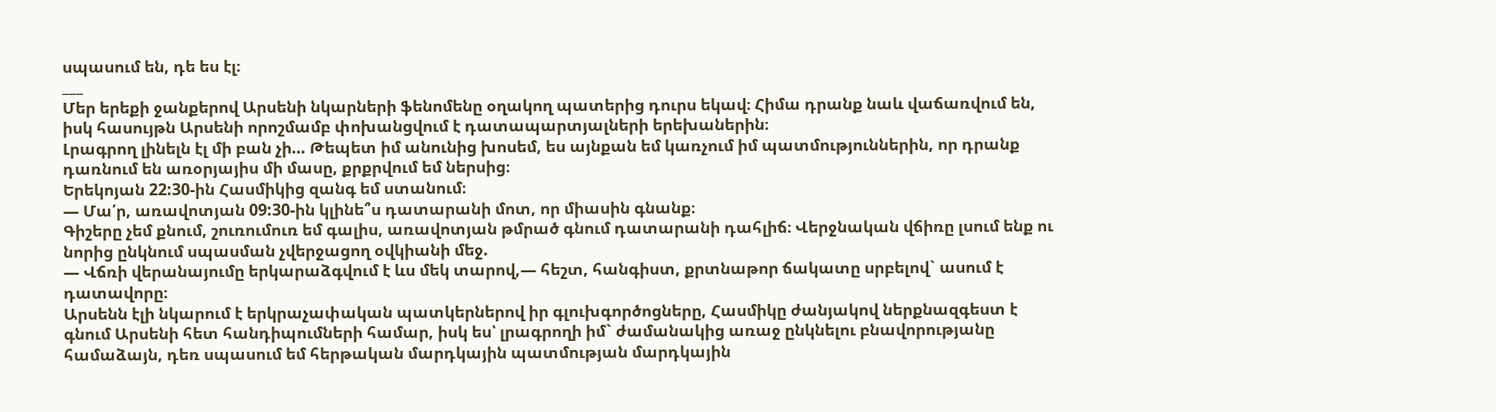սպասում են, դե ես էլ։
___
Մեր երեքի ջանքերով Արսենի նկարների ֆենոմենը օղակող պատերից դուրս եկավ։ Հիմա դրանք նաև վաճառվում են, իսկ հասույթն Արսենի որոշմամբ փոխանցվում է դատապարտյալների երեխաներին։
Լրագրող լինելն էլ մի բան չի… Թեպետ իմ անունից խոսեմ, ես այնքան եմ կառչում իմ պատմություններին, որ դրանք դառնում են առօրյայիս մի մասը, քրքրվում եմ ներսից։
Երեկոյան 22:30-ին Հասմիկից զանգ եմ ստանում։
— Մա՛ր, առավոտյան 09:30-ին կլինե՞ս դատարանի մոտ, որ միասին գնանք։
Գիշերը չեմ քնում, շուռումուռ եմ գալիս, առավոտյան թմրած գնում դատարանի դահլիճ։ Վերջնական վճիռը լսում ենք ու նորից ընկնում սպասման չվերջացող օվկիանի մեջ.
— Վճռի վերանայումը երկարաձգվում է ևս մեկ տարով,— հեշտ, հանգիստ, քրտնաթոր ճակատը սրբելով` ասում է դատավորը։
Արսենն էլի նկարում է երկրաչափական պատկերներով իր գլուխգործոցները, Հասմիկը ժանյակով ներքնազգեստ է գնում Արսենի հետ հանդիպումների համար, իսկ ես՝ լրագրողի իմ` ժամանակից առաջ ընկնելու բնավորությանը համաձայն, դեռ սպասում եմ հերթական մարդկային պատմության մարդկային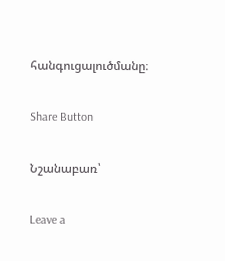հանգուցալուծմանը։

Share Button

Նշանաբառ՝

Leave a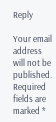Reply

Your email address will not be published. Required fields are marked *